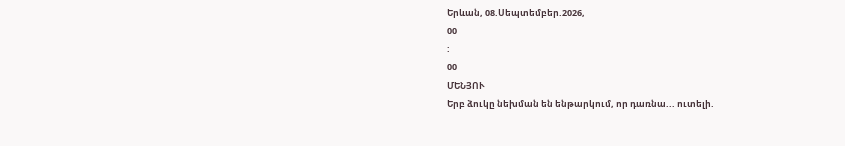Երևան, 08.Սեպտեմբեր.2026,
00
:
00
ՄԵՆՅՈՒ
Երբ ձուկը նեխման են ենթարկում, որ դառնա... ուտելի.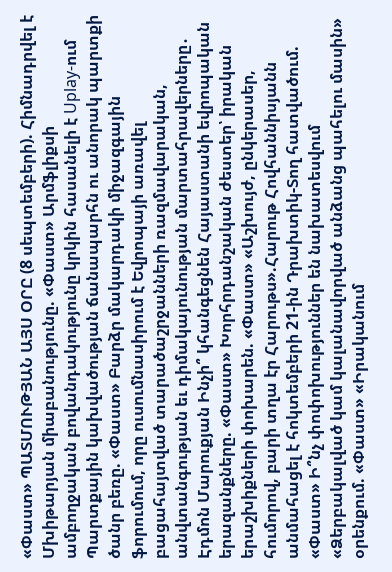«Փաստ» ՊԱՏՄՈՒԹՅԱՆ ԱՅՍ ՕՐԸ (8 սեպտեմբերի). Հիմնադրվել է Մխիթարյան միաբանությունը. «Փաստ» Արմֆլիքսի ամբողջական բովանդակությունը կրկին հասանելի է Uplay-ում Պարտքային կախվածության ճանապարհն ու անորակ պարտքի ծանր բեռը. «Փաստ» Բարձր մակարդակի միջազգային ֆորումում, որը ուսումնասիրում է Եվրոպայի առավել բացահայտված տարածաշրջանների ռազմավարական, անվտանգության եւ դիմակայունության մարտահրավերները․ Էդմոն Մարուքյան Ինչի՞ կհանգեցնեն Հայաստանի եվրոպական երազանքները. «Փաստ» Խորհրդանշական ժեստեր՝ իրական երաշխիքների փոխարեն. «Փաստ» «Աշխույժ, ընկերասեր, հումորով, բարի տղա էր Հարութս».Հարութ Հովհաննիսյանն անմահացել է հոկտեմբերի 21-ին Դրախտիկ-Տող հատվածում. «Փաստ» Ի՞նչ փոփոխություններ են նախատեսվում «Ձերբակալված կամ կալանավորված անձանց պահելու մասին» օրենքում. «Փաստ» «Իրականում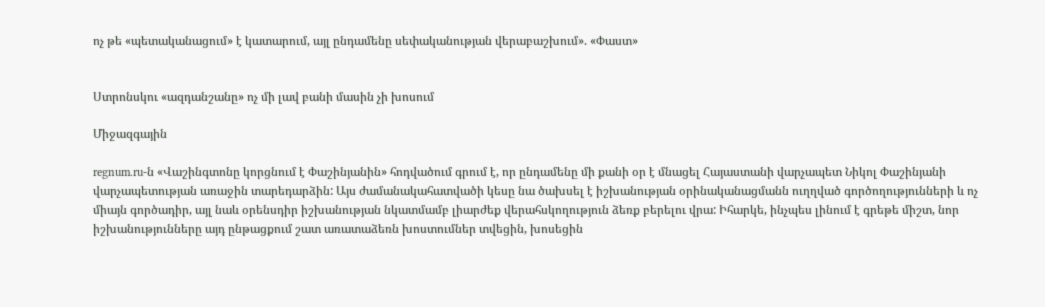ոչ թե «պետականացում» է կատարում, այլ ընդամենը սեփականության վերաբաշխում». «Փաստ»


Ստրոնսկու «ազդանշանը» ոչ մի լավ բանի մասին չի խոսում

Միջազգային

regnum.ru-ն «Վաշինգտոնը կորցնում է Փաշինյանին» հոդվածում գրում է, որ ընդամենը մի քանի օր է մնացել Հայաստանի վարչապետ Նիկոլ Փաշինյանի վարչապետության առաջին տարեդարձին: Այս ժամանակահատվածի կեսը նա ծախսել է իշխանության օրինականացմանն ուղղված գործողությունների և ոչ միայն գործադիր, այլ նաև օրենսդիր իշխանության նկատմամբ լիարժեք վերահսկողություն ձեռք բերելու վրա: Իհարկե, ինչպես լինում է գրեթե միշտ, նոր իշխանությունները այդ ընթացքում շատ առատաձեռն խոստումներ տվեցին, խոսեցին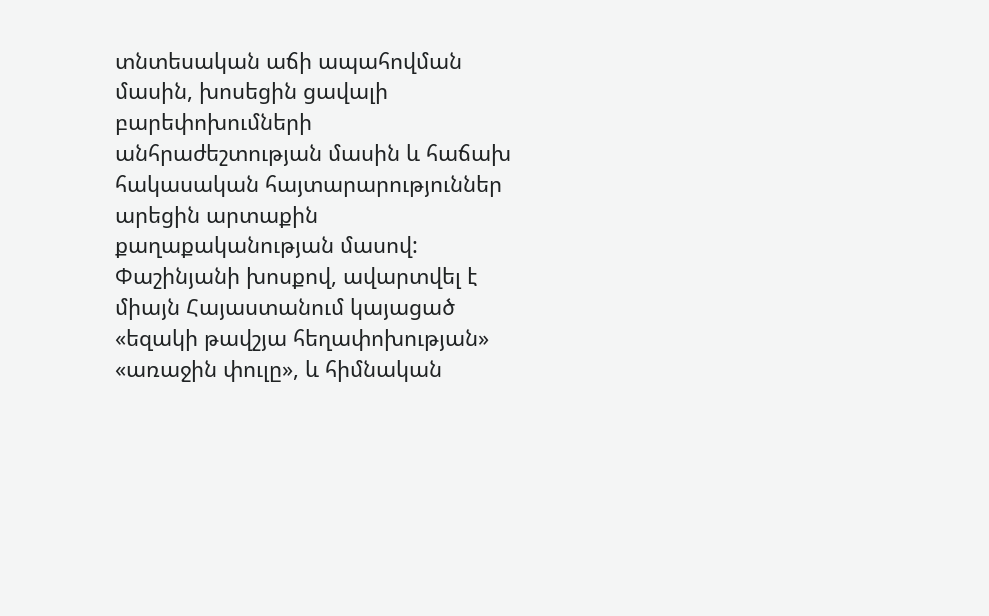տնտեսական աճի ապահովման մասին, խոսեցին ցավալի բարեփոխումների անհրաժեշտության մասին և հաճախ հակասական հայտարարություններ արեցին արտաքին քաղաքականության մասով: Փաշինյանի խոսքով, ավարտվել է միայն Հայաստանում կայացած «եզակի թավշյա հեղափոխության» «առաջին փուլը», և հիմնական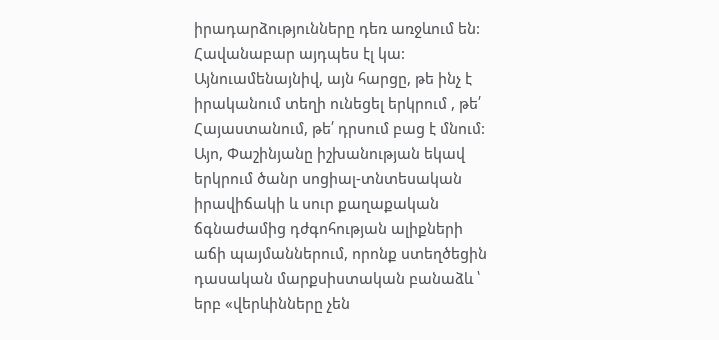իրադարձությունները դեռ առջևում են: Հավանաբար այդպես էլ կա: Այնուամենայնիվ, այն հարցը, թե ինչ է իրականում տեղի ունեցել երկրում , թե՛ Հայաստանում, թե՛ դրսում բաց է մնում: Այո, Փաշինյանը իշխանության եկավ երկրում ծանր սոցիալ-տնտեսական իրավիճակի և սուր քաղաքական ճգնաժամից դժգոհության ալիքների աճի պայմաններում, որոնք ստեղծեցին դասական մարքսիստական բանաձև ՝ երբ «վերևինները չեն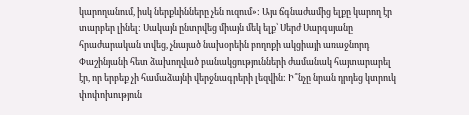կարողանում, իսկ ներքևինները չեն ուզում»: Այս ճգնաժամից ելքը կարող էր տարբեր լինել: Սակայն ընտրվեց միայն մեկ ելք՝ Սերժ Սարգսյանը հրաժարական տվեց, չնայած նախօրեին բողոքի ակցիայի առաջնորդ Փաշինյանի հետ ձախողված բանակցությունների ժամանակ հայտարարել էր, որ երբեք չի համաձայնի վերջնագրերի լեզվին: Ի՞նչը նրան դրդեց կտրուկ փոփոխություն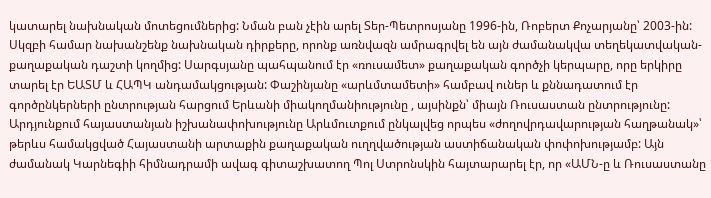կատարել նախնական մոտեցումներից: Նման բան չէին արել Տեր-Պետրոսյանը 1996-ին, Ռոբերտ Քոչարյանը՝ 2003-ին: Սկզբի համար նախանշենք նախնական դիրքերը, որոնք առնվազն ամրագրվել են այն ժամանակվա տեղեկատվական-քաղաքական դաշտի կողմից: Սարգսյանը պահպանում էր «ռուսամետ» քաղաքական գործչի կերպարը, որը երկիրը տարել էր ԵԱՏՄ և ՀԱՊԿ անդամակցության: Փաշինյանը «արևմտամետի» համբավ ուներ և քննադատում էր գործընկերների ընտրության հարցում Երևանի միակողմանիությունը , այսինքն՝ միայն Ռուսաստան ընտրությունը: Արդյունքում հայաստանյան իշխանափոխությունը Արևմուտքում ընկալվեց որպես «ժողովրդավարության հաղթանակ»՝ թերևս համակցված Հայաստանի արտաքին քաղաքական ուղղվածության աստիճանական փոփոխությամբ: Այն ժամանակ Կարնեգիի հիմնադրամի ավագ գիտաշխատող Պոլ Ստրոնսկին հայտարարել էր, որ «ԱՄՆ-ը և Ռուսաստանը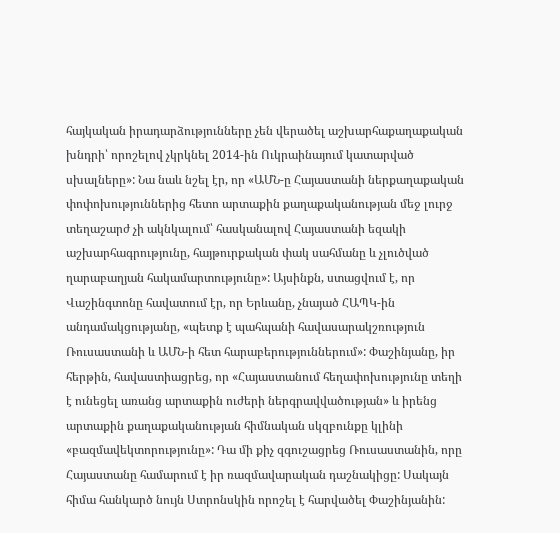հայկական իրադարձությունները չեն վերածել աշխարհաքաղաքական խնդրի՝ որոշելով չկրկնել 2014-ին Ուկրաինայում կատարված սխալները»: Նա նաև նշել էր, որ «ԱՄՆ-ը Հայաստանի ներքաղաքական փոփոխություններից հետո արտաքին քաղաքականության մեջ լուրջ տեղաշարժ չի ակնկալում՝ հասկանալով Հայաստանի եզակի աշխարհագրությունը, հայթուրքական փակ սահմանը և չլուծված ղարաբաղյան հակամարտությունը»: Այսինքն, ստացվում է, որ Վաշինգտոնը հավատում էր, որ Երևանը, չնայած ՀԱՊԿ-ին անդամակցությանը, «պետք է պահպանի հավասարակշռություն Ռուսաստանի և ԱՄՆ-ի հետ հարաբերություններում»: Փաշինյանը, իր հերթին, հավաստիացրեց, որ «Հայաստանում հեղափոխությունը տեղի է ունեցել առանց արտաքին ուժերի ներգրավվածության» և իրենց արտաքին քաղաքականության հիմնական սկզբունքը կլինի «բազմավեկտորությունը»: Դա մի քիչ զգուշացրեց Ռուսաստանին, որը Հայաստանը համարում է իր ռազմավարական դաշնակիցը: Սակայն հիմա հանկարծ նույն Ստրոնսկին որոշել է հարվածել Փաշինյանին: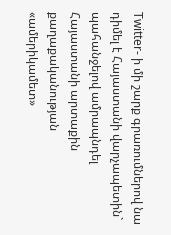Twitter- ի մի շարք գրառումներով նա դիմել է Հայաստանի վարչապետին` պահանջելով ամրապնդել Հայաստանի արտաքին քաղաքականության «ամերիկամետ»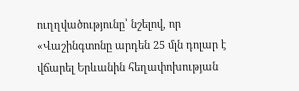ուղղվածությունը՝ նշելով, որ «Վաշինգտոնը արդեն 25 մլն դոլար է վճարել Երևանին հեղափոխության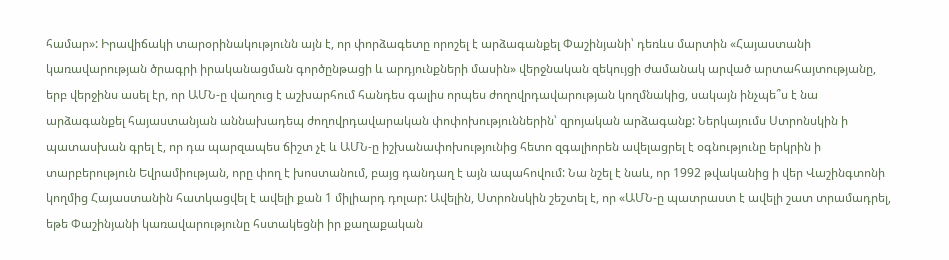համար»: Իրավիճակի տարօրինակությունն այն է, որ փորձագետը որոշել է արձագանքել Փաշինյանի՝ դեռևս մարտին «Հայաստանի կառավարության ծրագրի իրականացման գործընթացի և արդյունքների մասին» վերջնական զեկույցի ժամանակ արված արտահայտությանը, երբ վերջինս ասել էր, որ ԱՄՆ-ը վաղուց է աշխարհում հանդես գալիս որպես ժողովրդավարության կողմնակից, սակայն ինչպե՞ս է նա արձագանքել հայաստանյան աննախադեպ ժողովրդավարական փոփոխություններին՝ զրոյական արձագանք: Ներկայումս Ստրոնսկին ի պատասխան գրել է, որ դա պարզապես ճիշտ չէ և ԱՄՆ-ը իշխանափոխությունից հետո զգալիորեն ավելացրել է օգնությունը երկրին ի տարբերություն Եվրամիության, որը փող է խոստանում, բայց դանդաղ է այն ապահովում: Նա նշել է նաև, որ 1992 թվականից ի վեր Վաշինգտոնի կողմից Հայաստանին հատկացվել է ավելի քան 1 միլիարդ դոլար: Ավելին, Ստրոնսկին շեշտել է, որ «ԱՄՆ-ը պատրաստ է ավելի շատ տրամադրել, եթե Փաշինյանի կառավարությունը հստակեցնի իր քաղաքական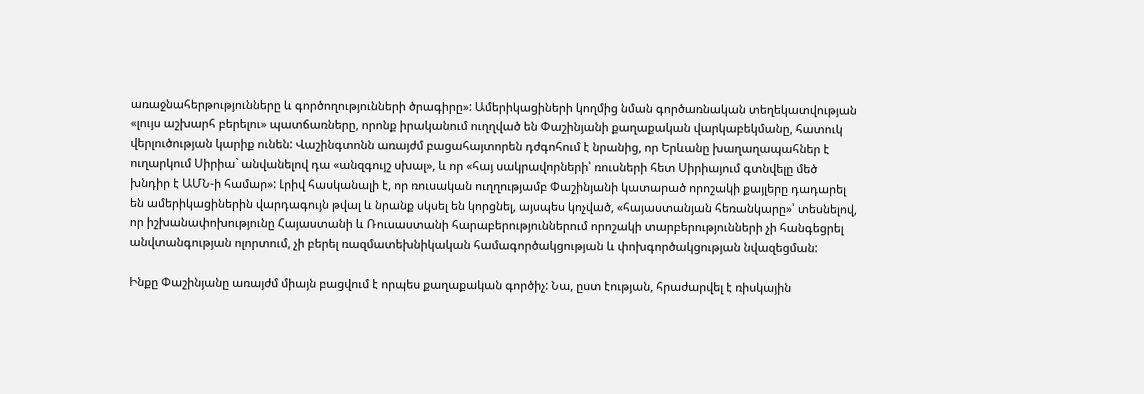առաջնահերթությունները և գործողությունների ծրագիրը»: Ամերիկացիների կողմից նման գործառնական տեղեկատվության «լույս աշխարհ բերելու» պատճառները, որոնք իրականում ուղղված են Փաշինյանի քաղաքական վարկաբեկմանը, հատուկ վերլուծության կարիք ունեն: Վաշինգտոնն առայժմ բացահայտորեն դժգոհում է նրանից, որ Երևանը խաղաղապահներ է ուղարկում Սիրիա` անվանելով դա «անզգույշ սխալ», և որ «հայ սակրավորների՝ ռուսների հետ Սիրիայում գտնվելը մեծ խնդիր է ԱՄՆ-ի համար»: Լրիվ հասկանալի է, որ ռուսական ուղղությամբ Փաշինյանի կատարած որոշակի քայլերը դադարել են ամերիկացիներին վարդագույն թվալ և նրանք սկսել են կորցնել, այսպես կոչված, «հայաստանյան հեռանկարը»՝ տեսնելով, որ իշխանափոխությունը Հայաստանի և Ռուսաստանի հարաբերություններում որոշակի տարբերությունների չի հանգեցրել անվտանգության ոլորտում, չի բերել ռազմատեխնիկական համագործակցության և փոխգործակցության նվազեցման:

Ինքը Փաշինյանը առայժմ միայն բացվում է որպես քաղաքական գործիչ: Նա, ըստ էության, հրաժարվել է ռիսկային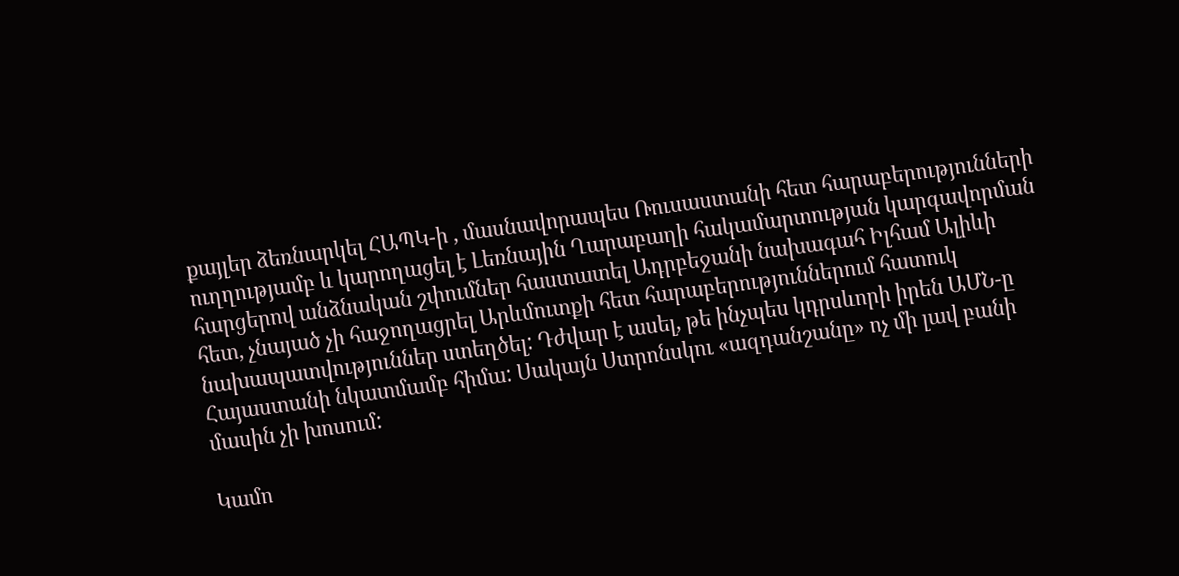քայլեր ձեռնարկել ՀԱՊԿ-ի , մասնավորապես Ռուսաստանի հետ հարաբերությունների ուղղությամբ և կարողացել է Լեռնային Ղարաբաղի հակամարտության կարգավորման հարցերով անձնական շփումներ հաստատել Ադրբեջանի նախագահ Իլհամ Ալիևի հետ, չնայած չի հաջողացրել Արևմուտքի հետ հարաբերություններում հատուկ նախապատվություններ ստեղծել: Դժվար է ասել, թե ինչպես կդրսևորի իրեն ԱՄՆ-ը Հայաստանի նկատմամբ հիմա: Սակայն Ստրոնսկու «ազդանշանը» ոչ մի լավ բանի մասին չի խոսում:

Կամո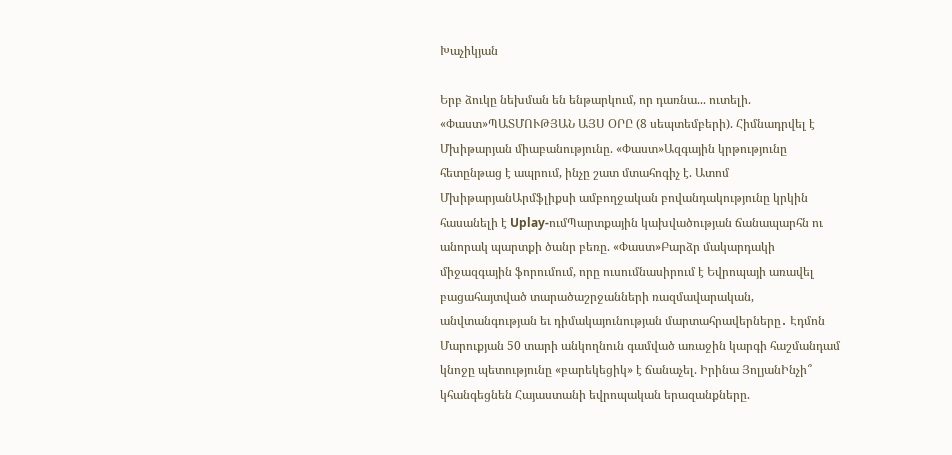Խաչիկյան

Երբ ձուկը նեխման են ենթարկում, որ դառնա... ուտելի. «Փաստ»ՊԱՏՄՈՒԹՅԱՆ ԱՅՍ ՕՐԸ (8 սեպտեմբերի). Հիմնադրվել է Մխիթարյան միաբանությունը. «Փաստ»Ազգային կրթությունը հետընթաց է ապրում, ինչը շատ մտահոգիչ է. Ատոմ ՄխիթարյանԱրմֆլիքսի ամբողջական բովանդակությունը կրկին հասանելի է Uplay-ումՊարտքային կախվածության ճանապարհն ու անորակ պարտքի ծանր բեռը. «Փաստ»Բարձր մակարդակի միջազգային ֆորումում, որը ուսումնասիրում է Եվրոպայի առավել բացահայտված տարածաշրջանների ռազմավարական, անվտանգության եւ դիմակայունության մարտահրավերները․ Էդմոն Մարուքյան 50 տարի անկողնուն գամված առաջին կարգի հաշմանդամ կնոջը պետությունը «բարեկեցիկ» է ճանաչել. Իրինա ՅոլյանԻնչի՞ կհանգեցնեն Հայաստանի եվրոպական երազանքները.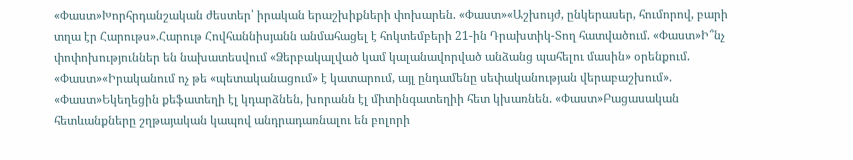«Փաստ»Խորհրդանշական ժեստեր՝ իրական երաշխիքների փոխարեն. «Փաստ»«Աշխույժ, ընկերասեր, հումորով, բարի տղա էր Հարութս».Հարութ Հովհաննիսյանն անմահացել է հոկտեմբերի 21-ին Դրախտիկ-Տող հատվածում. «Փաստ»Ի՞նչ փոփոխություններ են նախատեսվում «Ձերբակալված կամ կալանավորված անձանց պահելու մասին» օրենքում. «Փաստ»«Իրականում ոչ թե «պետականացում» է կատարում, այլ ընդամենը սեփականության վերաբաշխում». «Փաստ»Եկեղեցին քեֆատեղի էլ կդարձնեն, խորանն էլ միտինգատեղիի հետ կխառնեն. «Փաստ»Բացասական հետևանքները շղթայական կապով անդրադառնալու են բոլորի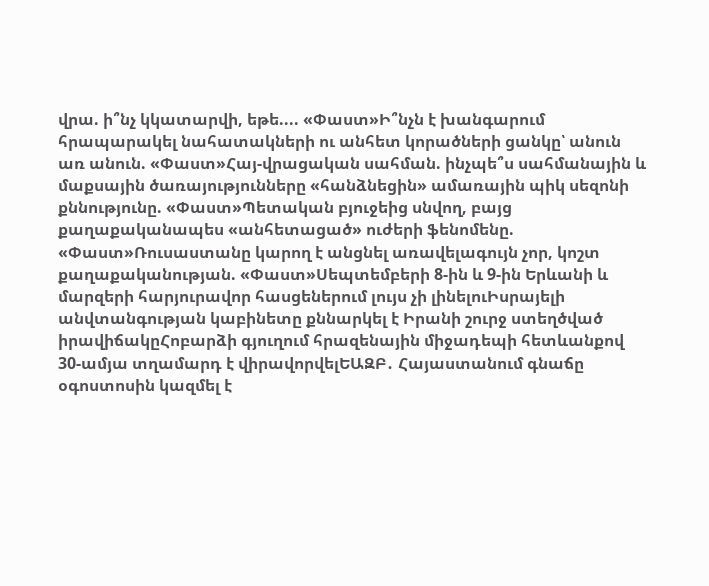վրա. ի՞նչ կկատարվի, եթե.... «Փաստ»Ի՞նչն է խանգարում հրապարակել նահատակների ու անհետ կորածների ցանկը՝ անուն առ անուն. «Փաստ»Հայ-վրացական սահման. ինչպե՞ս սահմանային և մաքսային ծառայությունները «հանձնեցին» ամառային պիկ սեզոնի քննությունը. «Փաստ»Պետական բյուջեից սնվող, բայց քաղաքականապես «անհետացած» ուժերի ֆենոմենը. «Փաստ»Ռուսաստանը կարող է անցնել առավելագույն չոր, կոշտ քաղաքականության. «Փաստ»Սեպտեմբերի 8-ին և 9-ին Երևանի և մարզերի հարյուրավոր հասցեներում լույս չի լինելուԻսրայելի անվտանգության կաբինետը քննարկել է Իրանի շուրջ ստեղծված իրավիճակըՀոբարձի գյուղում հրազենային միջադեպի հետևանքով 30-ամյա տղամարդ է վիրավորվելԵԱԶԲ․ Հայաստանում գնաճը օգոստոսին կազմել է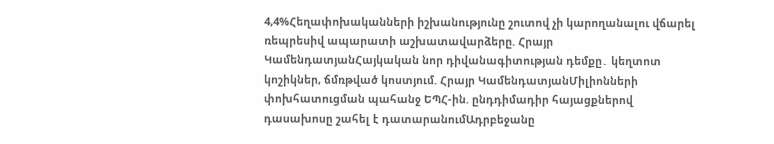4,4%Հեղափոխականների իշխանությունը շուտով չի կարողանալու վճարել ռեպրեսիվ ապարատի աշխատավարձերը. Հրայր ԿամենդատյանՀայկական նոր դիվանագիտության դեմքը․ կեղտոտ կոշիկներ, ճմռթված կոստյում. Հրայր ԿամենդատյանՄիլիոնների փոխհատուցման պահանջ ԵՊՀ-ին. ընդդիմադիր հայացքներով դասախոսը շահել է դատարանումԱդրբեջանը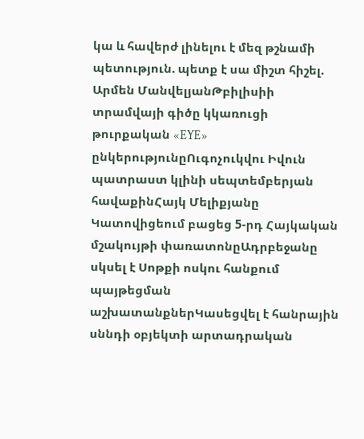կա և հավերժ լինելու է մեզ թշնամի պետություն. պետք է սա միշտ հիշել. Արմեն ՄանվելյանԹբիլիսիի տրամվայի գիծը կկառուցի թուրքական «EYE» ընկերությունըՈւգոչուկվու Իվուն պատրաստ կլինի սեպտեմբերյան հավաքինՀայկ Մելիքյանը Կատովիցեում բացեց 5-րդ Հայկական մշակույթի փառատոնըԱդրբեջանը սկսել է Սոթքի ոսկու հանքում պայթեցման աշխատանքներԿասեցվել է հանրային սննդի օբյեկտի արտադրական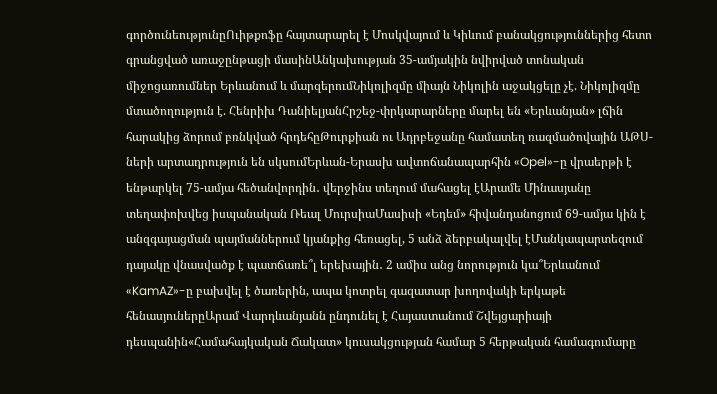գործունեությունըՈւիթքոֆը հայտարարել է Մոսկվայում և Կիևում բանակցություններից հետո գրանցված առաջընթացի մասինԱնկախության 35-ամյակին նվիրված տոնական միջոցառումներ Երևանում և մարզերումՆիկոլիզմը միայն Նիկոլին աջակցելը չէ. Նիկոլիզմը մտածողություն է. Հենրիխ ԴանիելյանՀրշեջ-փրկարարները մարել են «Երևանյան» լճին հարակից ձորում բռնկված հրդեհըԹուրքիան ու Ադրբեջանը համատեղ ռազմածովային ԱԹՍ-ների արտադրություն են սկսումԵրևան-Երասխ ավտոճանապարհին «Opel»-ը վրաերթի է ենթարկել 75-ամյա հեծանվորդին․ վերջինս տեղում մահացել էԱրամե Մինասյանը տեղափոխվեց իսպանական Ռեալ ՄուրսիաՄասիսի «Եդեմ» հիվանդանոցում 69-ամյա կին է անզգայացման պայմաններում կյանքից հեռացել, 5 անձ ձերբակալվել էՄանկապարտեզում դայակը վնասվածք է պատճառե՞լ երեխային․ 2 ամիս անց նորություն կա՞Երևանում «KamAZ»-ը բախվել է ծառերին, ապա կոտրել գազատար խողովակի երկաթե հենասյուներըԱրամ Վարդևանյանն ընդունել է Հայաստանում Շվեյցարիայի դեսպանին«Համահայկական Ճակատ» կուսակցության համար 5 հերթական համագումարը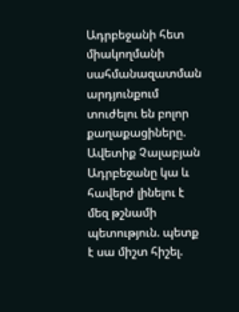Ադրբեջանի հետ միակողմանի սահմանազատման արդյունքում տուժելու են բոլոր քաղաքացիները. Ավետիք Չալաբյան Ադրբեջանը կա և հավերժ լինելու է մեզ թշնամի պետություն. պետք է սա միշտ հիշել.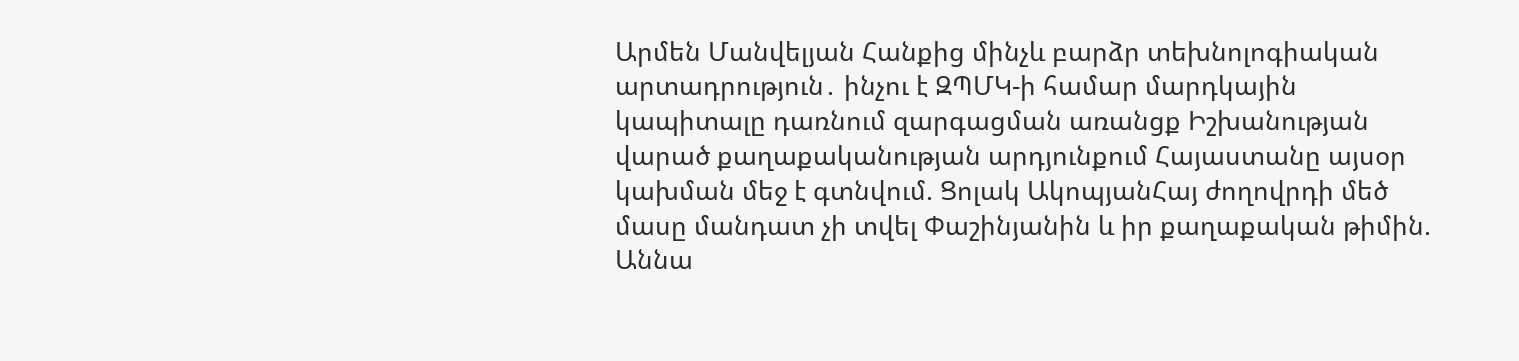Արմեն Մանվելյան Հանքից մինչև բարձր տեխնոլոգիական արտադրություն․ ինչու է ԶՊՄԿ-ի համար մարդկային կապիտալը դառնում զարգացման առանցք Իշխանության վարած քաղաքականության արդյունքում Հայաստանը այսօր կախման մեջ է գտնվում. Ցոլակ ԱկոպյանՀայ ժողովրդի մեծ մասը մանդատ չի տվել Փաշինյանին և իր քաղաքական թիմին. Աննա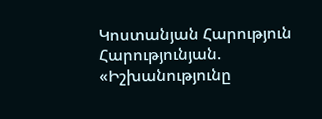Կոստանյան Հարություն Հարությունյան. «Իշխանությունը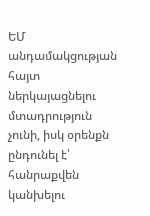ԵՄ անդամակցության հայտ ներկայացնելու մտադրություն չունի, իսկ օրենքն ընդունել է՝ հանրաքվեն կանխելու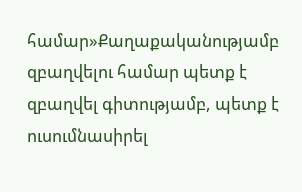համար»Քաղաքականությամբ զբաղվելու համար պետք է զբաղվել գիտությամբ, պետք է ուսումնասիրել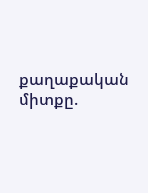քաղաքական միտքը.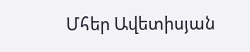Մհեր Ավետիսյան